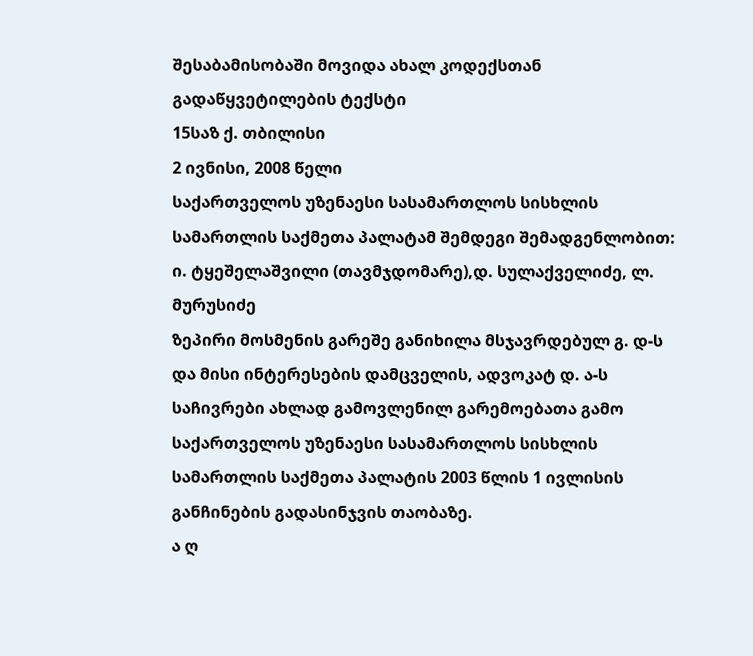შესაბამისობაში მოვიდა ახალ კოდექსთან
გადაწყვეტილების ტექსტი
15საზ ქ. თბილისი
2 ივნისი, 2008 წელი
საქართველოს უზენაესი სასამართლოს სისხლის სამართლის საქმეთა პალატამ შემდეგი შემადგენლობით:
ი. ტყეშელაშვილი (თავმჯდომარე),დ. სულაქველიძე, ლ. მურუსიძე
ზეპირი მოსმენის გარეშე განიხილა მსჯავრდებულ გ. დ-ს და მისი ინტერესების დამცველის, ადვოკატ დ. ა-ს საჩივრები ახლად გამოვლენილ გარემოებათა გამო საქართველოს უზენაესი სასამართლოს სისხლის სამართლის საქმეთა პალატის 2003 წლის 1 ივლისის განჩინების გადასინჯვის თაობაზე.
ა ღ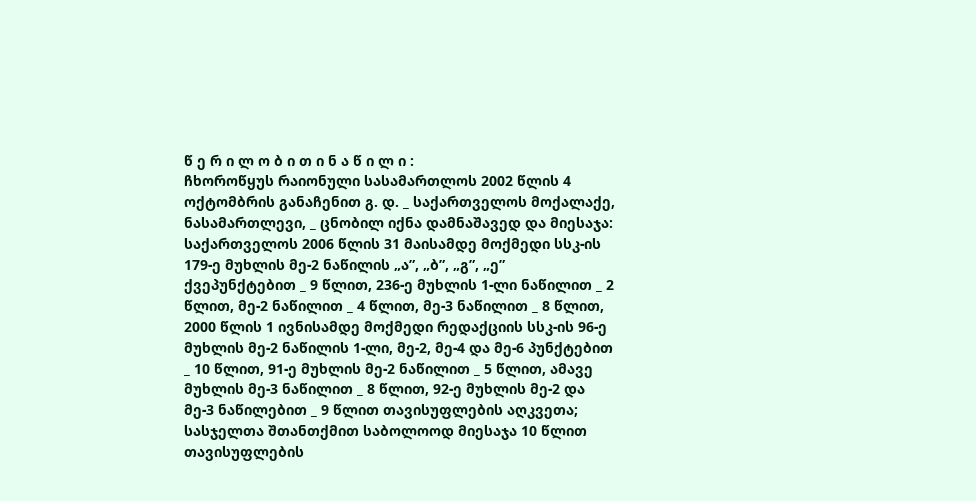წ ე რ ი ლ ო ბ ი თ ი ნ ა წ ი ლ ი :
ჩხოროწყუს რაიონული სასამართლოს 2002 წლის 4 ოქტომბრის განაჩენით გ. დ. _ საქართველოს მოქალაქე, ნასამართლევი, _ ცნობილ იქნა დამნაშავედ და მიესაჯა: საქართველოს 2006 წლის 31 მაისამდე მოქმედი სსკ-ის 179-ე მუხლის მე-2 ნაწილის „ა”, „ბ”, „გ”, „ე” ქვეპუნქტებით _ 9 წლით, 236-ე მუხლის 1-ლი ნაწილით _ 2 წლით, მე-2 ნაწილით _ 4 წლით, მე-3 ნაწილით _ 8 წლით, 2000 წლის 1 ივნისამდე მოქმედი რედაქციის სსკ-ის 96-ე მუხლის მე-2 ნაწილის 1-ლი, მე-2, მე-4 და მე-6 პუნქტებით _ 10 წლით, 91-ე მუხლის მე-2 ნაწილით _ 5 წლით, ამავე მუხლის მე-3 ნაწილით _ 8 წლით, 92-ე მუხლის მე-2 და მე-3 ნაწილებით _ 9 წლით თავისუფლების აღკვეთა; სასჯელთა შთანთქმით საბოლოოდ მიესაჯა 10 წლით თავისუფლების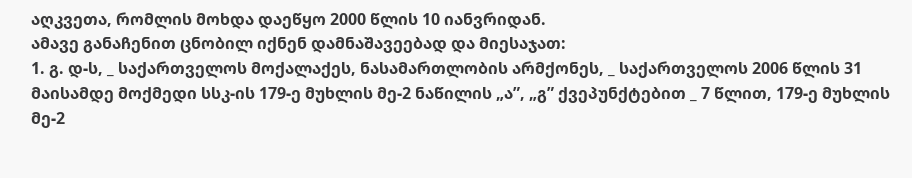აღკვეთა, რომლის მოხდა დაეწყო 2000 წლის 10 იანვრიდან.
ამავე განაჩენით ცნობილ იქნენ დამნაშავეებად და მიესაჯათ:
1. გ. დ-ს, _ საქართველოს მოქალაქეს, ნასამართლობის არმქონეს, _ საქართველოს 2006 წლის 31 მაისამდე მოქმედი სსკ-ის 179-ე მუხლის მე-2 ნაწილის „ა”, „გ” ქვეპუნქტებით _ 7 წლით, 179-ე მუხლის მე-2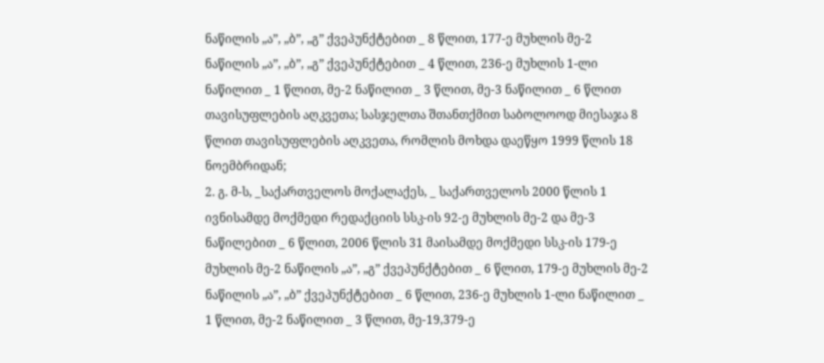ნაწილის „ა”, „ბ”, „გ” ქვეპუნქტებით _ 8 წლით, 177-ე მუხლის მე-2 ნაწილის „ა”, „ბ”, „გ” ქვეპუნქტებით _ 4 წლით, 236-ე მუხლის 1-ლი ნაწილით _ 1 წლით, მე-2 ნაწილით _ 3 წლით, მე-3 ნაწილით _ 6 წლით თავისუფლების აღკვეთა; სასჯელთა შთანთქმით საბოლოოდ მიესაჯა 8 წლით თავისუფლების აღკვეთა, რომლის მოხდა დაეწყო 1999 წლის 18 ნოემბრიდან;
2. გ. მ-ს, _საქართველოს მოქალაქეს, _ საქართველოს 2000 წლის 1 ივნისამდე მოქმედი რედაქციის სსკ-ის 92-ე მუხლის მე-2 და მე-3 ნაწილებით _ 6 წლით, 2006 წლის 31 მაისამდე მოქმედი სსკ-ის 179-ე მუხლის მე-2 ნაწილის „ა”, „გ” ქვეპუნქტებით _ 6 წლით, 179-ე მუხლის მე-2 ნაწილის „ა”, „ბ” ქვეპუნქტებით _ 6 წლით, 236-ე მუხლის 1-ლი ნაწილით _ 1 წლით, მე-2 ნაწილით _ 3 წლით, მე-19,379-ე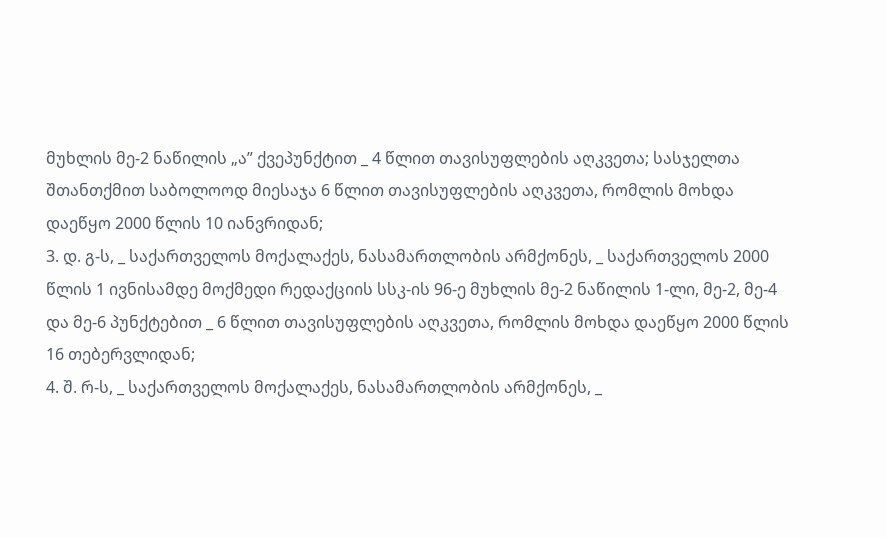მუხლის მე-2 ნაწილის „ა” ქვეპუნქტით _ 4 წლით თავისუფლების აღკვეთა; სასჯელთა შთანთქმით საბოლოოდ მიესაჯა 6 წლით თავისუფლების აღკვეთა, რომლის მოხდა დაეწყო 2000 წლის 10 იანვრიდან;
3. დ. გ-ს, _ საქართველოს მოქალაქეს, ნასამართლობის არმქონეს, _ საქართველოს 2000 წლის 1 ივნისამდე მოქმედი რედაქციის სსკ-ის 96-ე მუხლის მე-2 ნაწილის 1-ლი, მე-2, მე-4 და მე-6 პუნქტებით _ 6 წლით თავისუფლების აღკვეთა, რომლის მოხდა დაეწყო 2000 წლის 16 თებერვლიდან;
4. შ. რ-ს, _ საქართველოს მოქალაქეს, ნასამართლობის არმქონეს, _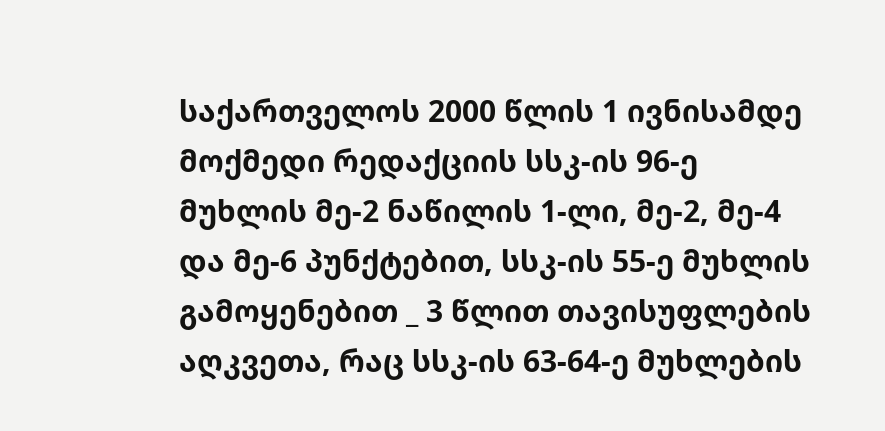საქართველოს 2000 წლის 1 ივნისამდე მოქმედი რედაქციის სსკ-ის 96-ე მუხლის მე-2 ნაწილის 1-ლი, მე-2, მე-4 და მე-6 პუნქტებით, სსკ-ის 55-ე მუხლის გამოყენებით _ 3 წლით თავისუფლების აღკვეთა, რაც სსკ-ის 63-64-ე მუხლების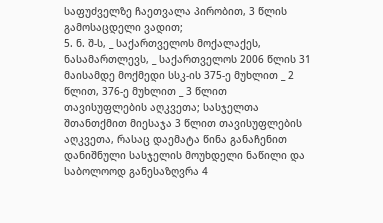საფუძველზე ჩაეთვალა პირობით, 3 წლის გამოსაცდელი ვადით;
5. ნ. შ-ს, _ საქართველოს მოქალაქეს, ნასამართლევს, _ საქართველოს 2006 წლის 31 მაისამდე მოქმედი სსკ-ის 375-ე მუხლით _ 2 წლით, 376-ე მუხლით _ 3 წლით თავისუფლების აღკვეთა; სასჯელთა შთანთქმით მიესაჯა 3 წლით თავისუფლების აღკვეთა, რასაც დაემატა წინა განაჩენით დანიშნული სასჯელის მოუხდელი ნაწილი და საბოლოოდ განესაზღვრა 4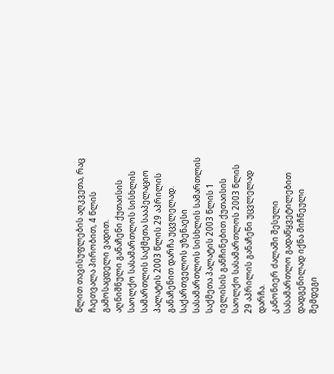წლით თავისუფლების აღკვეთა, რაც ჩაეთვალა პირობით, 4 წლის გამოსაცდელი ვადით.
აღნიშნული განაჩენი ქუთაისის საოლქო სასამართლოს სისხლის სამართლის საქმეთა სააპელაციო პალატის 2003 წლის 29 აპრილის განაჩენით დარჩა უცვლელად.
საქართველოს უზენაესი სასამართლოს სისხლის სამართლის საქმეთა პალატის 2003 წლის 1 ივლისის განჩინებით ქუთაისის საოლქო სასამართლოს 2003 წლის 29 აპრილის განაჩენი უცვლელად დარჩა.
კანონიერ ძალაში შესული სასამართლო გადაწყვეტილებით დადგენილად იქნა მიჩნეული შემდეგი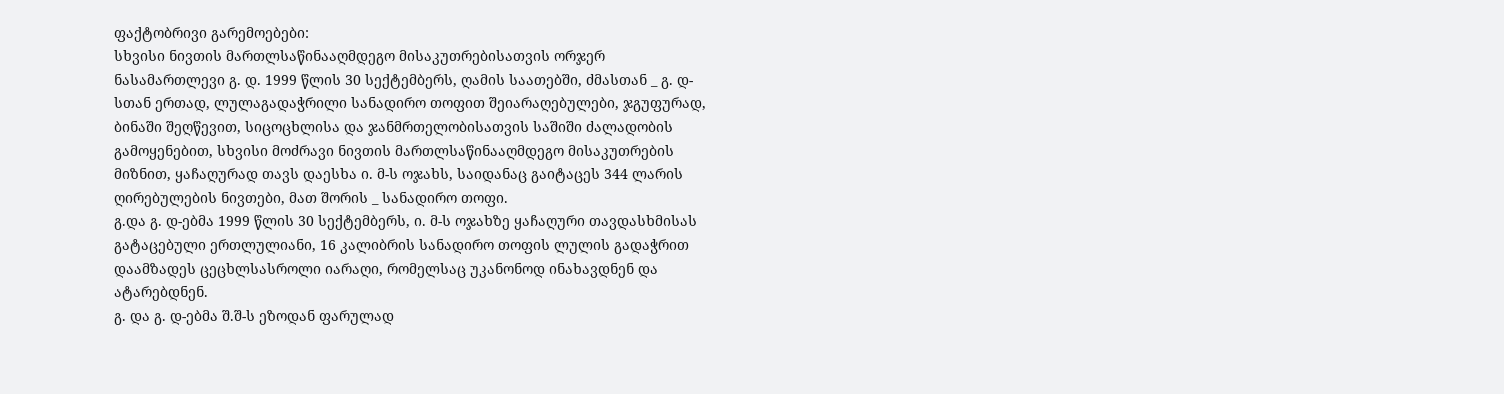ფაქტობრივი გარემოებები:
სხვისი ნივთის მართლსაწინააღმდეგო მისაკუთრებისათვის ორჯერ ნასამართლევი გ. დ. 1999 წლის 30 სექტემბერს, ღამის საათებში, ძმასთან _ გ. დ-სთან ერთად, ლულაგადაჭრილი სანადირო თოფით შეიარაღებულები, ჯგუფურად, ბინაში შეღწევით, სიცოცხლისა და ჯანმრთელობისათვის საშიში ძალადობის გამოყენებით, სხვისი მოძრავი ნივთის მართლსაწინააღმდეგო მისაკუთრების მიზნით, ყაჩაღურად თავს დაესხა ი. მ-ს ოჯახს, საიდანაც გაიტაცეს 344 ლარის ღირებულების ნივთები, მათ შორის _ სანადირო თოფი.
გ.და გ. დ-ებმა 1999 წლის 30 სექტემბერს, ი. მ-ს ოჯახზე ყაჩაღური თავდასხმისას გატაცებული ერთლულიანი, 16 კალიბრის სანადირო თოფის ლულის გადაჭრით დაამზადეს ცეცხლსასროლი იარაღი, რომელსაც უკანონოდ ინახავდნენ და ატარებდნენ.
გ. და გ. დ-ებმა შ.შ-ს ეზოდან ფარულად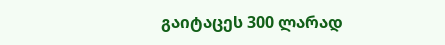გაიტაცეს 300 ლარად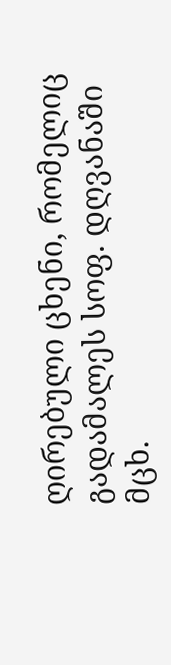ღირებული ცხენი, რომელიც გადამალეს სოფ. დღვანაში მცხ.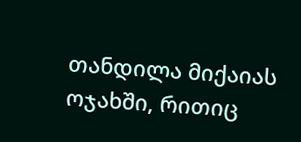თანდილა მიქაიას ოჯახში, რითიც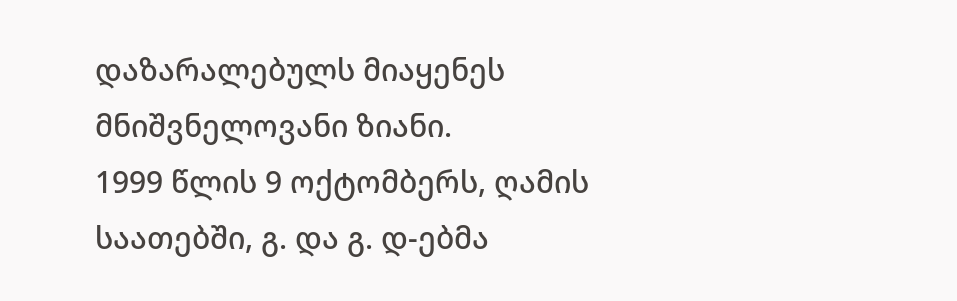დაზარალებულს მიაყენეს მნიშვნელოვანი ზიანი.
1999 წლის 9 ოქტომბერს, ღამის საათებში, გ. და გ. დ-ებმა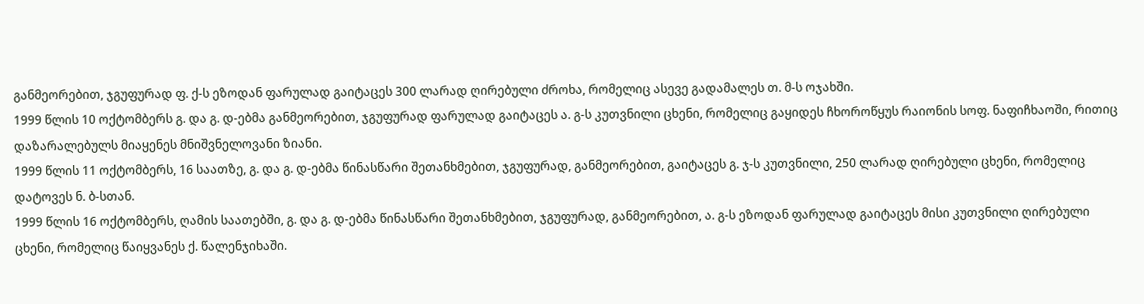განმეორებით, ჯგუფურად ფ. ქ-ს ეზოდან ფარულად გაიტაცეს 300 ლარად ღირებული ძროხა, რომელიც ასევე გადამალეს თ. მ-ს ოჯახში.
1999 წლის 10 ოქტომბერს გ. და გ. დ-ებმა განმეორებით, ჯგუფურად ფარულად გაიტაცეს ა. გ-ს კუთვნილი ცხენი, რომელიც გაყიდეს ჩხოროწყუს რაიონის სოფ. ნაფიჩხაოში, რითიც დაზარალებულს მიაყენეს მნიშვნელოვანი ზიანი.
1999 წლის 11 ოქტომბერს, 16 საათზე, გ. და გ. დ-ებმა წინასწარი შეთანხმებით, ჯგუფურად, განმეორებით, გაიტაცეს გ. ჯ-ს კუთვნილი, 250 ლარად ღირებული ცხენი, რომელიც დატოვეს ნ. ბ-სთან.
1999 წლის 16 ოქტომბერს, ღამის საათებში, გ. და გ. დ-ებმა წინასწარი შეთანხმებით, ჯგუფურად, განმეორებით, ა. გ-ს ეზოდან ფარულად გაიტაცეს მისი კუთვნილი ღირებული ცხენი, რომელიც წაიყვანეს ქ. წალენჯიხაში.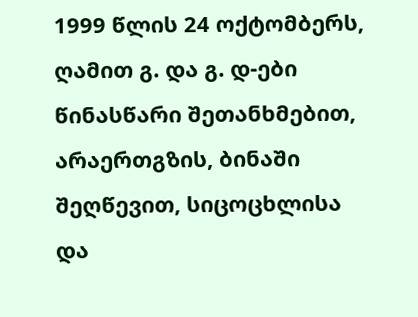1999 წლის 24 ოქტომბერს, ღამით გ. და გ. დ-ები წინასწარი შეთანხმებით, არაერთგზის, ბინაში შეღწევით, სიცოცხლისა და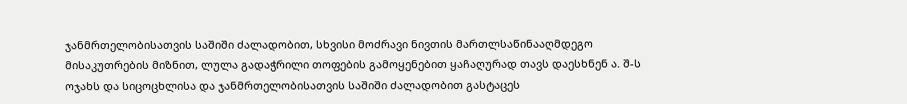ჯანმრთელობისათვის საშიში ძალადობით, სხვისი მოძრავი ნივთის მართლსაწინააღმდეგო მისაკუთრების მიზნით, ლულა გადაჭრილი თოფების გამოყენებით ყაჩაღურად თავს დაესხნენ ა. შ-ს ოჯახს და სიცოცხლისა და ჯანმრთელობისათვის საშიში ძალადობით გასტაცეს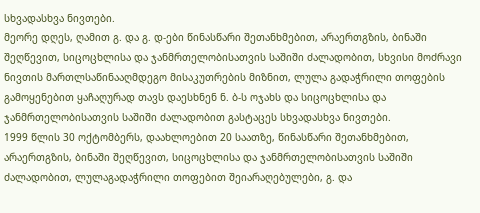სხვადასხვა ნივთები.
მეორე დღეს, ღამით გ. და გ. დ-ები წინასწარი შეთანხმებით, არაერთგზის, ბინაში შეღწევით, სიცოცხლისა და ჯანმრთელობისათვის საშიში ძალადობით, სხვისი მოძრავი ნივთის მართლსაწინააღმდეგო მისაკუთრების მიზნით, ლულა გადაჭრილი თოფების გამოყენებით ყაჩაღურად თავს დაესხნენ ნ. ბ-ს ოჯახს და სიცოცხლისა და ჯანმრთელობისათვის საშიში ძალადობით გასტაცეს სხვადასხვა ნივთები.
1999 წლის 30 ოქტომბერს, დაახლოებით 20 საათზე, წინასწარი შეთანხმებით, არაერთგზის, ბინაში შეღწევით, სიცოცხლისა და ჯანმრთელობისათვის საშიში ძალადობით, ლულაგადაჭრილი თოფებით შეიარაღებულები, გ. და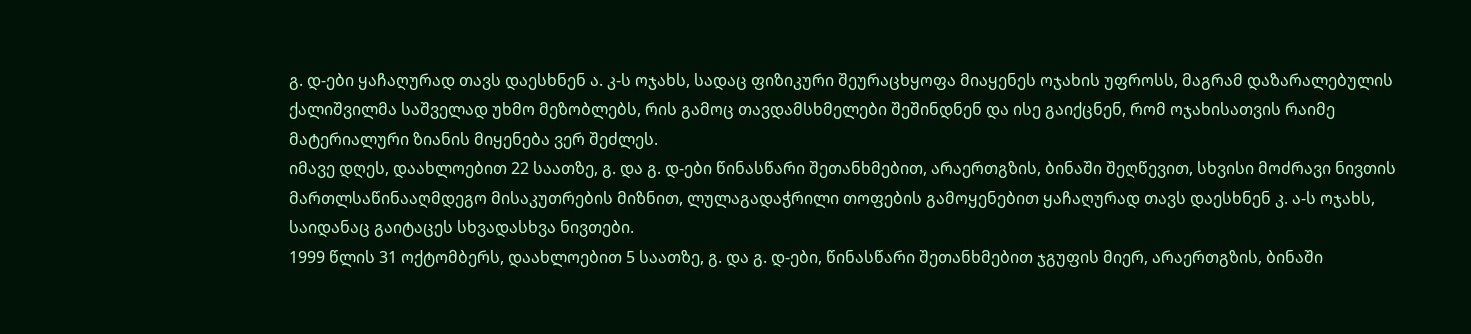გ. დ-ები ყაჩაღურად თავს დაესხნენ ა. კ-ს ოჯახს, სადაც ფიზიკური შეურაცხყოფა მიაყენეს ოჯახის უფროსს, მაგრამ დაზარალებულის ქალიშვილმა საშველად უხმო მეზობლებს, რის გამოც თავდამსხმელები შეშინდნენ და ისე გაიქცნენ, რომ ოჯახისათვის რაიმე მატერიალური ზიანის მიყენება ვერ შეძლეს.
იმავე დღეს, დაახლოებით 22 საათზე, გ. და გ. დ-ები წინასწარი შეთანხმებით, არაერთგზის, ბინაში შეღწევით, სხვისი მოძრავი ნივთის მართლსაწინააღმდეგო მისაკუთრების მიზნით, ლულაგადაჭრილი თოფების გამოყენებით ყაჩაღურად თავს დაესხნენ კ. ა-ს ოჯახს, საიდანაც გაიტაცეს სხვადასხვა ნივთები.
1999 წლის 31 ოქტომბერს, დაახლოებით 5 საათზე, გ. და გ. დ-ები, წინასწარი შეთანხმებით ჯგუფის მიერ, არაერთგზის, ბინაში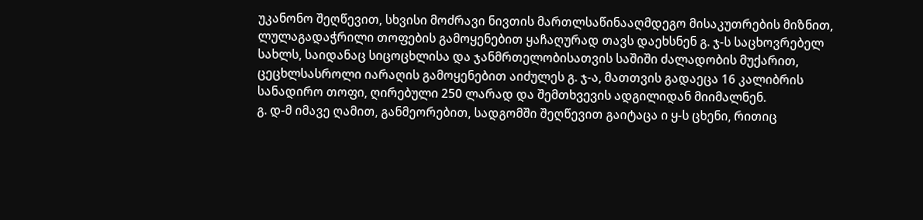უკანონო შეღწევით, სხვისი მოძრავი ნივთის მართლსაწინააღმდეგო მისაკუთრების მიზნით, ლულაგადაჭრილი თოფების გამოყენებით ყაჩაღურად თავს დაეხსნენ გ. ჯ-ს საცხოვრებელ სახლს, საიდანაც სიცოცხლისა და ჯანმრთელობისათვის საშიში ძალადობის მუქარით, ცეცხლსასროლი იარაღის გამოყენებით აიძულეს გ. ჯ-ა, მათთვის გადაეცა 16 კალიბრის სანადირო თოფი, ღირებული 250 ლარად და შემთხვევის ადგილიდან მიიმალნენ.
გ. დ-მ იმავე ღამით, განმეორებით, სადგომში შეღწევით გაიტაცა ი ყ-ს ცხენი, რითიც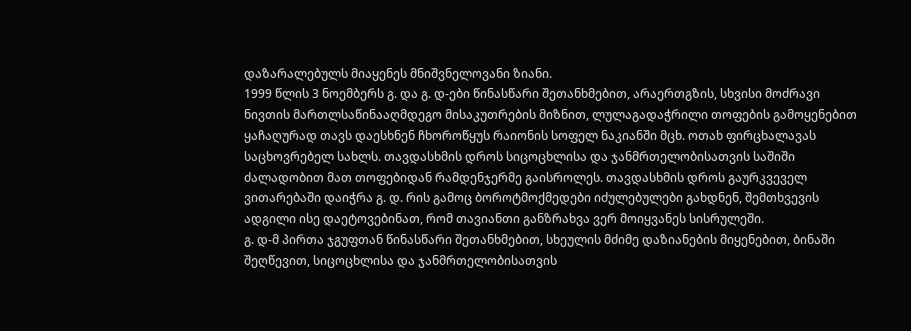დაზარალებულს მიაყენეს მნიშვნელოვანი ზიანი.
1999 წლის 3 ნოემბერს გ. და გ. დ-ები წინასწარი შეთანხმებით, არაერთგზის, სხვისი მოძრავი ნივთის მართლსაწინააღმდეგო მისაკუთრების მიზნით, ლულაგადაჭრილი თოფების გამოყენებით ყაჩაღურად თავს დაესხნენ ჩხოროწყუს რაიონის სოფელ ნაკიანში მცხ. ოთახ ფირცხალავას საცხოვრებელ სახლს. თავდასხმის დროს სიცოცხლისა და ჯანმრთელობისათვის საშიში ძალადობით მათ თოფებიდან რამდენჯერმე გაისროლეს. თავდასხმის დროს გაურკვეველ ვითარებაში დაიჭრა გ. დ. რის გამოც ბოროტმოქმედები იძულებულები გახდნენ, შემთხვევის ადგილი ისე დაეტოვებინათ, რომ თავიანთი განზრახვა ვერ მოიყვანეს სისრულეში.
გ. დ-მ პირთა ჯგუფთან წინასწარი შეთანხმებით, სხეულის მძიმე დაზიანების მიყენებით, ბინაში შეღწევით, სიცოცხლისა და ჯანმრთელობისათვის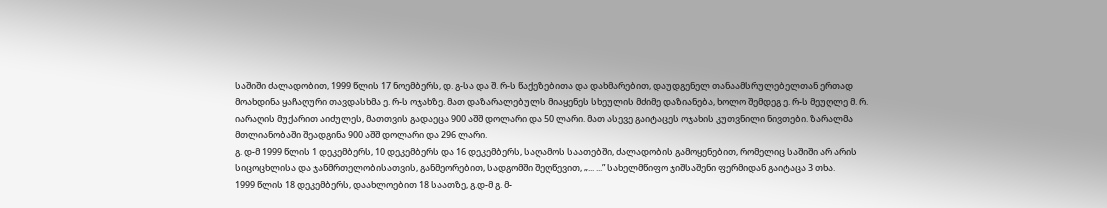საშიში ძალადობით, 1999 წლის 17 ნოემბერს, დ. გ-სა და შ. რ-ს წაქეზებითა და დახმარებით, დაუდგენელ თანაამსრულებელთან ერთად მოახდინა ყაჩაღური თავდასხმა ე. რ-ს ოჯახზე. მათ დაზარალებულს მიაყენეს სხეულის მძიმე დაზიანება, ხოლო შემდეგ ე. რ-ს მეუღლე მ. რ. იარაღის მუქარით აიძულეს, მათთვის გადაეცა 900 აშშ დოლარი და 50 ლარი. მათ ასევე გაიტაცეს ოჯახის კუთვნილი ნივთები. ზარალმა მთლიანობაში შეადგინა 900 აშშ დოლარი და 296 ლარი.
გ. დ-მ 1999 წლის 1 დეკემბერს, 10 დეკემბერს და 16 დეკემბერს, საღამოს საათებში, ძალადობის გამოყენებით, რომელიც საშიში არ არის სიცოცხლისა და ჯანმრთელობისათვის, განმეორებით, სადგომში შეღწევით, „... ...” სახელმწიფო ჯიშსაშენი ფერმიდან გაიტაცა 3 თხა.
1999 წლის 18 დეკემბერს, დაახლოებით 18 საათზე, გ.დ-მ გ. მ-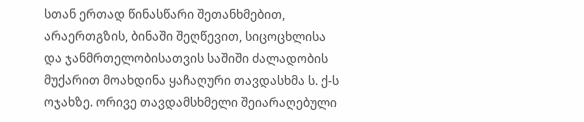სთან ერთად წინასწარი შეთანხმებით, არაერთგზის, ბინაში შეღწევით, სიცოცხლისა და ჯანმრთელობისათვის საშიში ძალადობის მუქარით მოახდინა ყაჩაღური თავდასხმა ს. ქ-ს ოჯახზე. ორივე თავდამსხმელი შეიარაღებული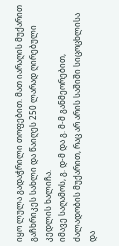იყო ლულა გადაჭრილი თოფებით. მათ იარაღის მუქარით გაჩხრიკეს სახლი და წაიღეს 250 ლარად ღირებული კედლის ხალიჩა.
იმავე საღამოს, გ. დ-მ და გ. მ-მ განმეორებით, ძალადობის მუქარით, რაც არ არის საშიში სიცოცხლისა და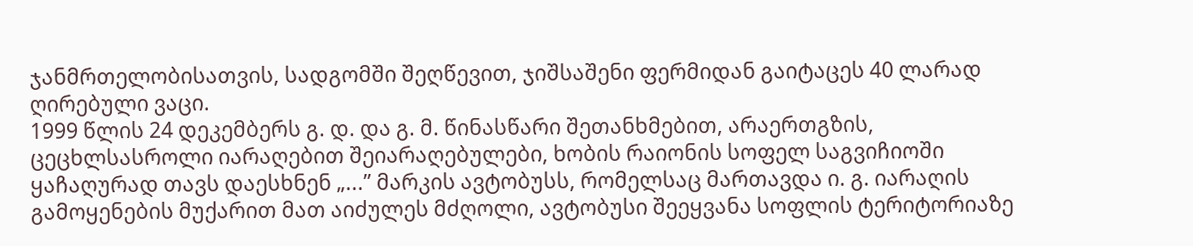ჯანმრთელობისათვის, სადგომში შეღწევით, ჯიშსაშენი ფერმიდან გაიტაცეს 40 ლარად ღირებული ვაცი.
1999 წლის 24 დეკემბერს გ. დ. და გ. მ. წინასწარი შეთანხმებით, არაერთგზის, ცეცხლსასროლი იარაღებით შეიარაღებულები, ხობის რაიონის სოფელ საგვიჩიოში ყაჩაღურად თავს დაესხნენ „...” მარკის ავტობუსს, რომელსაც მართავდა ი. გ. იარაღის გამოყენების მუქარით მათ აიძულეს მძღოლი, ავტობუსი შეეყვანა სოფლის ტერიტორიაზე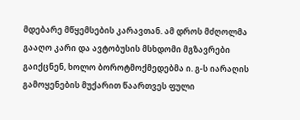მდებარე მწყემსების კარავთან. ამ დროს მძღოლმა გააღო კარი და ავტობუსის მსხდომი მგზავრები გაიქცნენ, ხოლო ბოროტმოქმედებმა ი. გ-ს იარაღის გამოყენების მუქარით წაართვეს ფული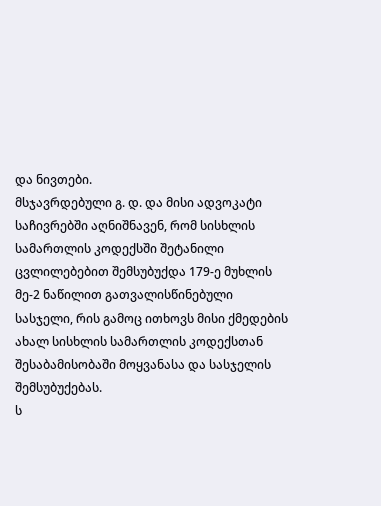და ნივთები.
მსჯავრდებული გ. დ. და მისი ადვოკატი საჩივრებში აღნიშნავენ, რომ სისხლის სამართლის კოდექსში შეტანილი ცვლილებებით შემსუბუქდა 179-ე მუხლის მე-2 ნაწილით გათვალისწინებული სასჯელი, რის გამოც ითხოვს მისი ქმედების ახალ სისხლის სამართლის კოდექსთან შესაბამისობაში მოყვანასა და სასჯელის შემსუბუქებას.
ს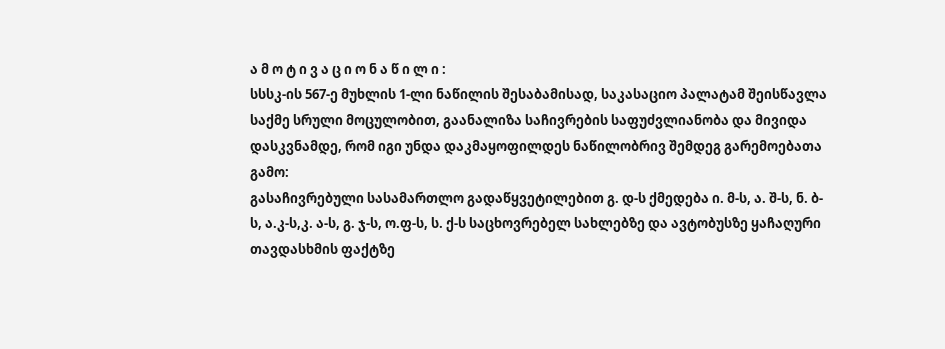ა მ ო ტ ი ვ ა ც ი ო ნ ა წ ი ლ ი :
სსსკ-ის 567-ე მუხლის 1-ლი ნაწილის შესაბამისად, საკასაციო პალატამ შეისწავლა საქმე სრული მოცულობით, გაანალიზა საჩივრების საფუძვლიანობა და მივიდა დასკვნამდე, რომ იგი უნდა დაკმაყოფილდეს ნაწილობრივ შემდეგ გარემოებათა გამო:
გასაჩივრებული სასამართლო გადაწყვეტილებით გ. დ-ს ქმედება ი. მ-ს, ა. შ-ს, ნ. ბ-ს, ა.კ-ს,კ. ა-ს, გ. ჯ-ს, ო.ფ-ს, ს. ქ-ს საცხოვრებელ სახლებზე და ავტობუსზე ყაჩაღური თავდასხმის ფაქტზე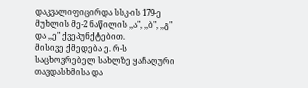დაკვალიფიცირდა სსკ-ის 179-ე მუხლის მე-2 ნაწილის ,,ა", ,,ბ", ,,გ" და ,,ე" ქვეპუნქტებით.
მისივე ქმედება ე. რ-ს საცხოვრებელ სახლზე ყაჩაღური თავდასხმისა და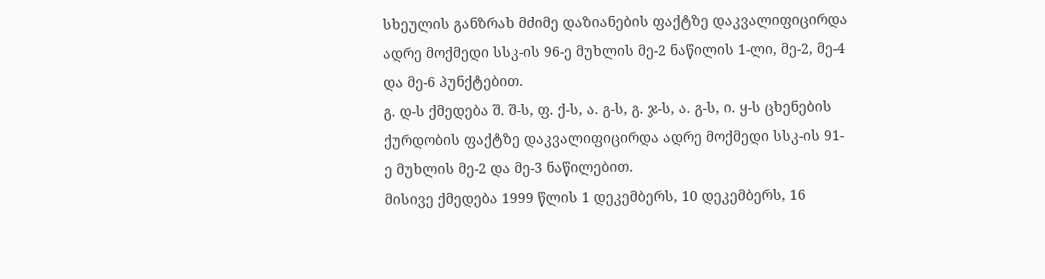სხეულის განზრახ მძიმე დაზიანების ფაქტზე დაკვალიფიცირდა ადრე მოქმედი სსკ-ის 96-ე მუხლის მე-2 ნაწილის 1-ლი, მე-2, მე-4 და მე-6 პუნქტებით.
გ. დ-ს ქმედება შ. შ-ს, ფ. ქ-ს, ა. გ-ს, გ. ჯ-ს, ა. გ-ს, ი. ყ-ს ცხენების ქურდობის ფაქტზე დაკვალიფიცირდა ადრე მოქმედი სსკ-ის 91-ე მუხლის მე-2 და მე-3 ნაწილებით.
მისივე ქმედება 1999 წლის 1 დეკემბერს, 10 დეკემბერს, 16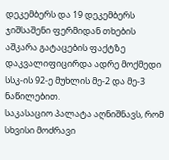დეკემბერს და 19 დეკემბერს ჯიშსაშენი ფერმიდან თხების აშკარა გატაცების ფაქტზე დაკვალიფიცირდა ადრე მოქმედი სსკ-ის 92-ე მუხლის მე-2 და მე-3 ნაწილებით.
საკასაციო პალატა აღნიშნავს, რომ სხვისი მოძრავი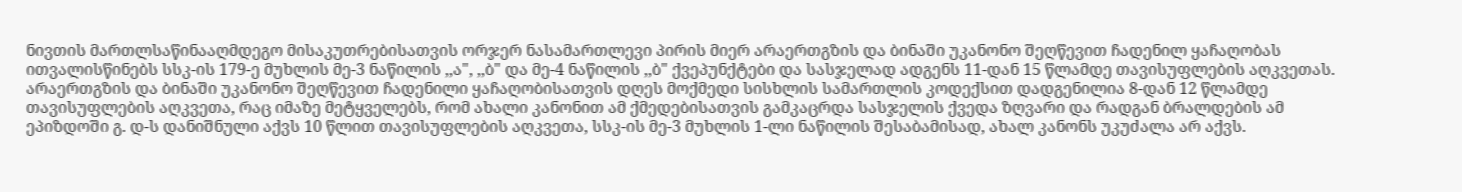ნივთის მართლსაწინააღმდეგო მისაკუთრებისათვის ორჯერ ნასამართლევი პირის მიერ არაერთგზის და ბინაში უკანონო შეღწევით ჩადენილ ყაჩაღობას ითვალისწინებს სსკ-ის 179-ე მუხლის მე-3 ნაწილის ,,ა", ,,ბ" და მე-4 ნაწილის ,,ბ" ქვეპუნქტები და სასჯელად ადგენს 11-დან 15 წლამდე თავისუფლების აღკვეთას.
არაერთგზის და ბინაში უკანონო შეღწევით ჩადენილი ყაჩაღობისათვის დღეს მოქმედი სისხლის სამართლის კოდექსით დადგენილია 8-დან 12 წლამდე თავისუფლების აღკვეთა, რაც იმაზე მეტყველებს, რომ ახალი კანონით ამ ქმედებისათვის გამკაცრდა სასჯელის ქვედა ზღვარი და რადგან ბრალდების ამ ეპიზდოში გ. დ-ს დანიშნული აქვს 10 წლით თავისუფლების აღკვეთა, სსკ-ის მე-3 მუხლის 1-ლი ნაწილის შესაბამისად, ახალ კანონს უკუძალა არ აქვს.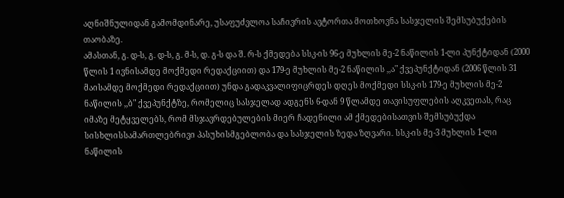აღნიშნულიდან გამომდინარე, უსაფუძვლოა საჩივრის ავტორთა მოთხოვნა სასჯელის შემსუბუქების თაობაზე.
ამასთან, გ. დ-ს, გ. დ-ს, გ. მ-ს, დ. გ-ს და შ. რ-ს ქმედება სსკ-ის 96-ე მუხლის მე-2 ნაწილის 1-ლი პუნქტიდან (2000 წლის 1 ივნისამდე მოქმედი რედაქციით) და 179-ე მუხლის მე-2 ნაწილის ,,ა" ქვეპუნქტიდან (2006 წლის 31 მაისამდე მოქმედი რედაქციით) უნდა გადაკვალიფიცრდეს დღეს მოქმედი სსკ-ის 179-ე მუხლის მე-2 ნაწილის ,,ბ" ქვეპუნქტზე, რომელიც სასჯელად ადგენს 6-დან 9 წლამდე თავისუფლების აღკვეთას, რაც იმაზე მეტყველებს, რომ მსჯავრდებულების მიერ ჩადენილი ამ ქმედებისათვის შემსუბუქდა სისხლისსამართლებრივი პასუხისმგებლობა და სასჯელის ზედა ზღვარი. სსკ-ის მე-3 მუხლის 1-ლი ნაწილის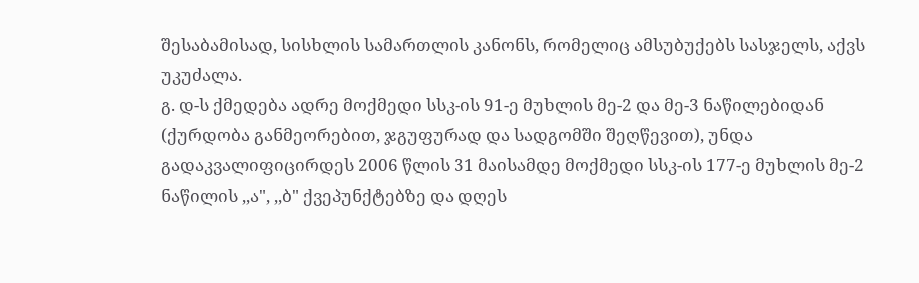შესაბამისად, სისხლის სამართლის კანონს, რომელიც ამსუბუქებს სასჯელს, აქვს უკუძალა.
გ. დ-ს ქმედება ადრე მოქმედი სსკ-ის 91-ე მუხლის მე-2 და მე-3 ნაწილებიდან (ქურდობა განმეორებით, ჯგუფურად და სადგომში შეღწევით), უნდა გადაკვალიფიცირდეს 2006 წლის 31 მაისამდე მოქმედი სსკ-ის 177-ე მუხლის მე-2 ნაწილის ,,ა", ,,ბ" ქვეპუნქტებზე და დღეს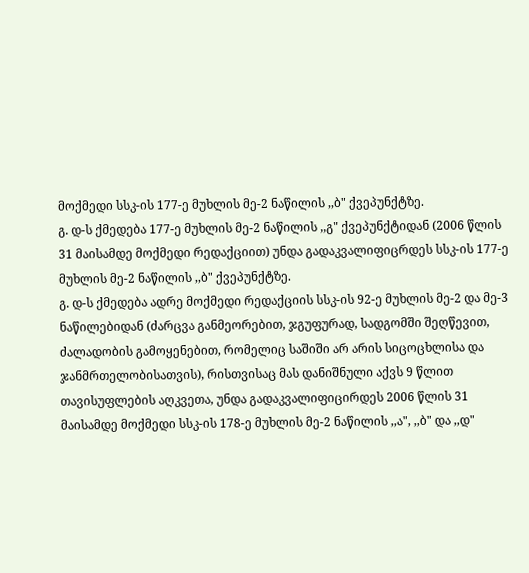მოქმედი სსკ-ის 177-ე მუხლის მე-2 ნაწილის ,,ბ" ქვეპუნქტზე.
გ. დ-ს ქმედება 177-ე მუხლის მე-2 ნაწილის ,,გ" ქვეპუნქტიდან (2006 წლის 31 მაისამდე მოქმედი რედაქციით) უნდა გადაკვალიფიცრდეს სსკ-ის 177-ე მუხლის მე-2 ნაწილის ,,ბ" ქვეპუნქტზე.
გ. დ-ს ქმედება ადრე მოქმედი რედაქციის სსკ-ის 92-ე მუხლის მე-2 და მე-3 ნაწილებიდან (ძარცვა განმეორებით, ჯგუფურად, სადგომში შეღწევით, ძალადობის გამოყენებით, რომელიც საშიში არ არის სიცოცხლისა და ჯანმრთელობისათვის), რისთვისაც მას დანიშნული აქვს 9 წლით თავისუფლების აღკვეთა, უნდა გადაკვალიფიცირდეს 2006 წლის 31 მაისამდე მოქმედი სსკ-ის 178-ე მუხლის მე-2 ნაწილის ,,ა", ,,ბ" და ,,დ"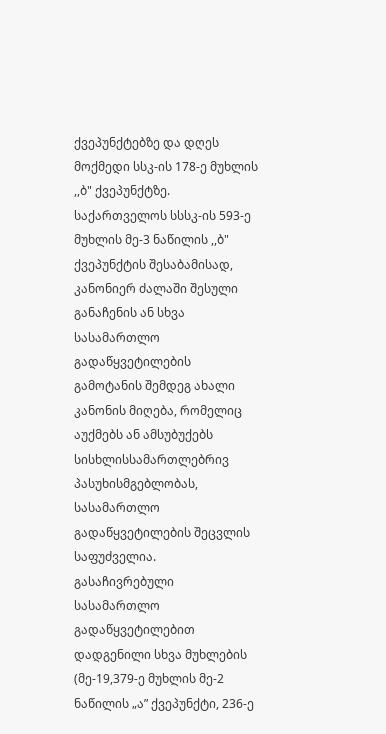ქვეპუნქტებზე და დღეს მოქმედი სსკ-ის 178-ე მუხლის ,,ბ" ქვეპუნქტზე.
საქართველოს სსსკ-ის 593-ე მუხლის მე-3 ნაწილის ,,ბ" ქვეპუნქტის შესაბამისად, კანონიერ ძალაში შესული განაჩენის ან სხვა სასამართლო გადაწყვეტილების გამოტანის შემდეგ ახალი კანონის მიღება, რომელიც აუქმებს ან ამსუბუქებს სისხლისსამართლებრივ პასუხისმგებლობას, სასამართლო გადაწყვეტილების შეცვლის საფუძველია.
გასაჩივრებული სასამართლო გადაწყვეტილებით დადგენილი სხვა მუხლების (მე-19,379-ე მუხლის მე-2 ნაწილის „ა” ქვეპუნქტი, 236-ე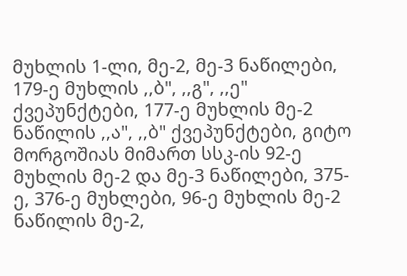მუხლის 1-ლი, მე-2, მე-3 ნაწილები, 179-ე მუხლის ,,ბ", ,,გ", ,,ე" ქვეპუნქტები, 177-ე მუხლის მე-2 ნაწილის ,,ა", ,,ბ" ქვეპუნქტები, გიტო მორგოშიას მიმართ სსკ-ის 92-ე მუხლის მე-2 და მე-3 ნაწილები, 375-ე, 376-ე მუხლები, 96-ე მუხლის მე-2 ნაწილის მე-2,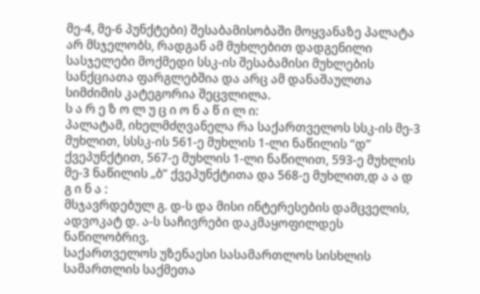მე-4, მე-6 პუნქტები) შესაბამისობაში მოყვანაზე პალატა არ მსჯელობს, რადგან ამ მუხლებით დადგენილი სასჯელები მოქმედი სსკ-ის შესაბამისი მუხლების სანქციათა ფარგლებშია და არც ამ დანაშაულთა სიმძიმის კატეგორია შეცვლილა.
ს ა რ ე ზ ო ლ უ ც ი ო ნ ა წ ი ლ ი:
პალატამ, იხელმძღვანელა რა საქართველოს სსკ-ის მე-3 მუხლით, სსსკ-ის 561-ე მუხლის 1-ლი ნაწილის “დ” ქვეპუნქტით, 567-ე მუხლის 1-ლი ნაწილით, 593-ე მუხლის მე-3 ნაწილის „ბ” ქვეპუნქტითა და 568-ე მუხლით,დ ა ა დ გ ი ნ ა :
მსჯავრდებულ გ. დ-ს და მისი ინტერესების დამცველის, ადვოკატ დ. ა-ს საჩივრები დაკმაყოფილდეს ნაწილობრივ.
საქართველოს უზენაესი სასამართლოს სისხლის სამართლის საქმეთა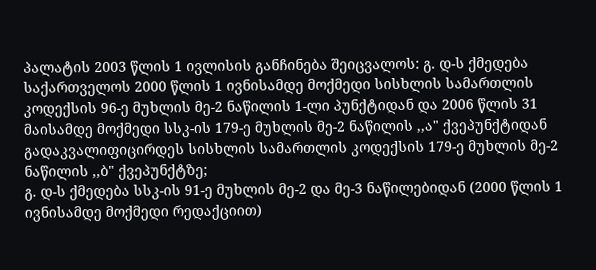პალატის 2003 წლის 1 ივლისის განჩინება შეიცვალოს: გ. დ-ს ქმედება საქართველოს 2000 წლის 1 ივნისამდე მოქმედი სისხლის სამართლის კოდექსის 96-ე მუხლის მე-2 ნაწილის 1-ლი პუნქტიდან და 2006 წლის 31 მაისამდე მოქმედი სსკ-ის 179-ე მუხლის მე-2 ნაწილის ,,ა" ქვეპუნქტიდან გადაკვალიფიცირდეს სისხლის სამართლის კოდექსის 179-ე მუხლის მე-2 ნაწილის ,,ბ" ქვეპუნქტზე;
გ. დ-ს ქმედება სსკ-ის 91-ე მუხლის მე-2 და მე-3 ნაწილებიდან (2000 წლის 1 ივნისამდე მოქმედი რედაქციით)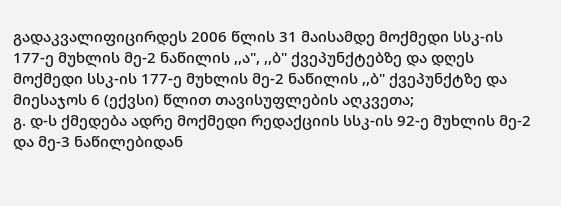გადაკვალიფიცირდეს 2006 წლის 31 მაისამდე მოქმედი სსკ-ის 177-ე მუხლის მე-2 ნაწილის ,,ა", ,,ბ" ქვეპუნქტებზე და დღეს მოქმედი სსკ-ის 177-ე მუხლის მე-2 ნაწილის ,,ბ" ქვეპუნქტზე და მიესაჯოს 6 (ექვსი) წლით თავისუფლების აღკვეთა;
გ. დ-ს ქმედება ადრე მოქმედი რედაქციის სსკ-ის 92-ე მუხლის მე-2 და მე-3 ნაწილებიდან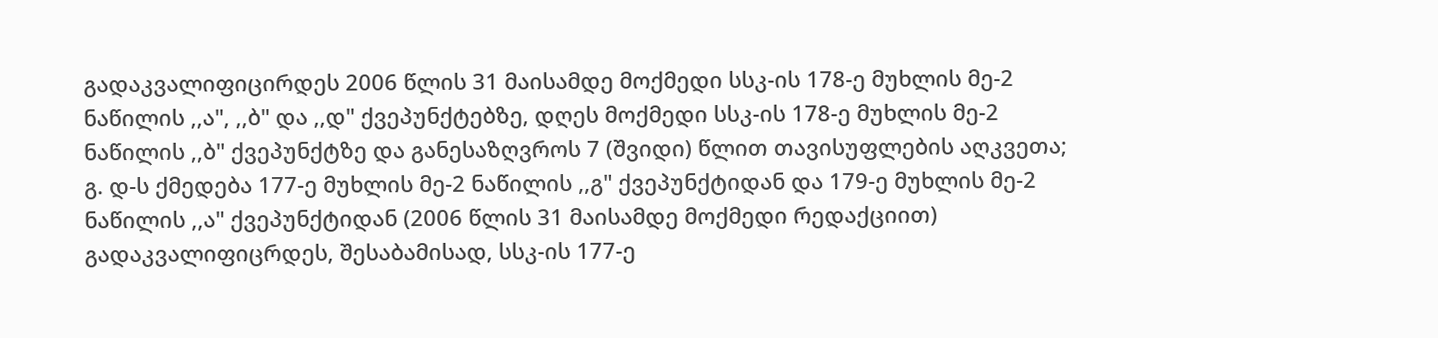გადაკვალიფიცირდეს 2006 წლის 31 მაისამდე მოქმედი სსკ-ის 178-ე მუხლის მე-2 ნაწილის ,,ა", ,,ბ" და ,,დ" ქვეპუნქტებზე, დღეს მოქმედი სსკ-ის 178-ე მუხლის მე-2 ნაწილის ,,ბ" ქვეპუნქტზე და განესაზღვროს 7 (შვიდი) წლით თავისუფლების აღკვეთა;
გ. დ-ს ქმედება 177-ე მუხლის მე-2 ნაწილის ,,გ" ქვეპუნქტიდან და 179-ე მუხლის მე-2 ნაწილის ,,ა" ქვეპუნქტიდან (2006 წლის 31 მაისამდე მოქმედი რედაქციით) გადაკვალიფიცრდეს, შესაბამისად, სსკ-ის 177-ე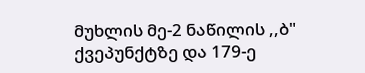მუხლის მე-2 ნაწილის ,,ბ" ქვეპუნქტზე და 179-ე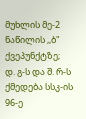მუხლის მე-2 ნაწილის ,,ბ" ქვეპუნქტზე;
დ. გ-ს და შ. რ-ს ქმედება სსკ-ის 96-ე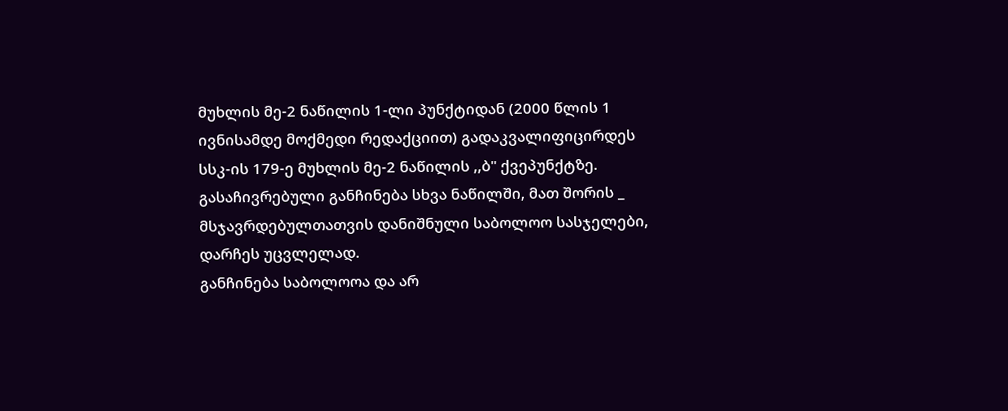მუხლის მე-2 ნაწილის 1-ლი პუნქტიდან (2000 წლის 1 ივნისამდე მოქმედი რედაქციით) გადაკვალიფიცირდეს სსკ-ის 179-ე მუხლის მე-2 ნაწილის ,,ბ" ქვეპუნქტზე.
გასაჩივრებული განჩინება სხვა ნაწილში, მათ შორის _ მსჯავრდებულთათვის დანიშნული საბოლოო სასჯელები, დარჩეს უცვლელად.
განჩინება საბოლოოა და არ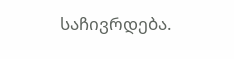საჩივრდება.